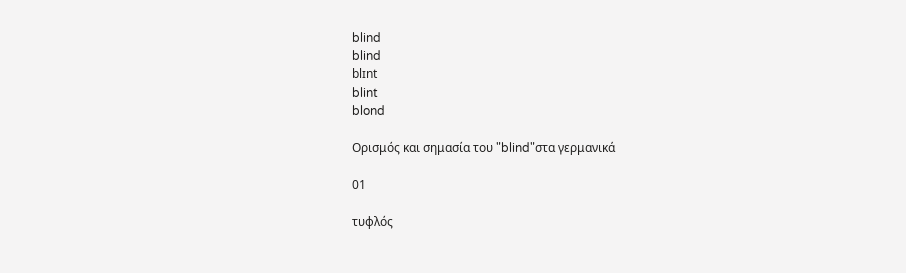blind
blind
blɪnt
blint
blond

Ορισμός και σημασία του "blind"στα γερμανικά

01

τυφλός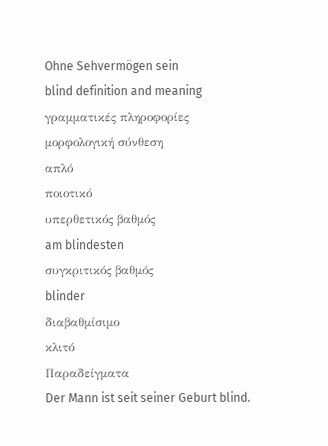Ohne Sehvermögen sein
blind definition and meaning
γραμματικές πληροφορίες
μορφολογική σύνθεση
απλό
ποιοτικό
υπερθετικός βαθμός
am blindesten
συγκριτικός βαθμός
blinder
διαβαθμίσιμο
κλιτό
Παραδείγματα
Der Mann ist seit seiner Geburt blind.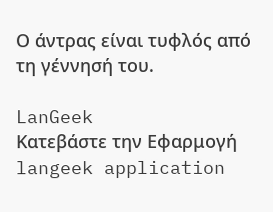Ο άντρας είναι τυφλός από τη γέννησή του.

LanGeek
Κατεβάστε την Εφαρμογή
langeek application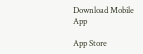Download Mobile App

App Store